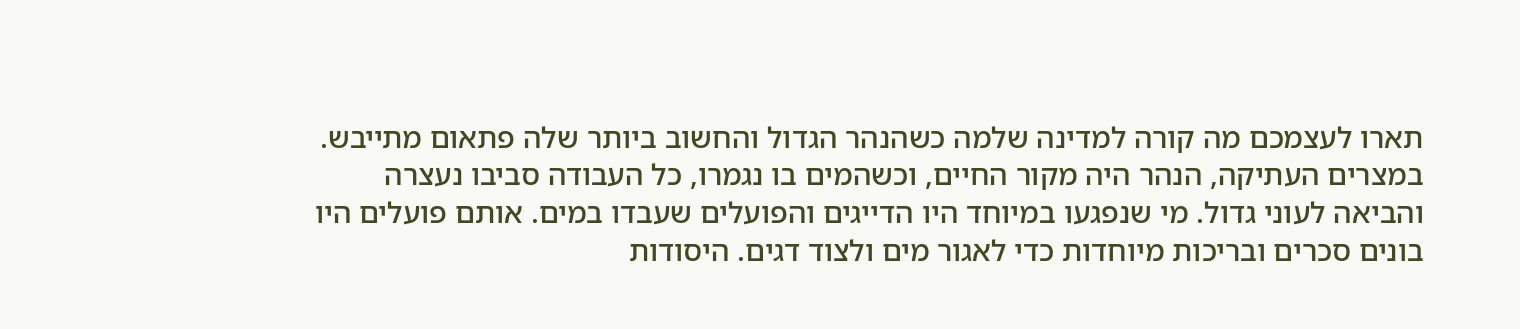תארו לעצמכם מה קורה למדינה שלמה כשהנהר הגדול והחשוב ביותר שלה פתאום מתייבש. במצרים העתיקה, הנהר היה מקור החיים, וכשהמים בו נגמרו, כל העבודה סביבו נעצרה והביאה לעוני גדול. מי שנפגעו במיוחד היו הדייגים והפועלים שעבדו במים. אותם פועלים היו בונים סכרים ובריכות מיוחדות כדי לאגור מים ולצוד דגים. היסודות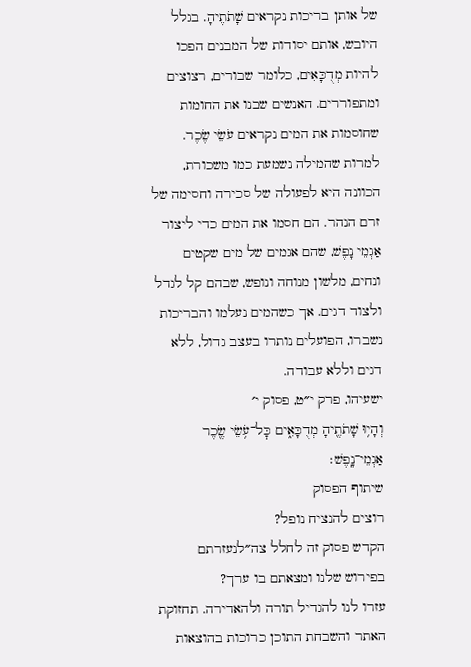של אותן בריכות נקראים שָׁתֹתֶיהָ. בגלל היובש, אותם יסודות של המבנים הפכו להיות מְדֻכָּאִים, כלומר שבורים, רצוצים ומתפוררים. האנשים שבנו את החומות שחוסמות את המים נקראים עֹשֵׂי שֶׂכֶר. למרות שהמילה נשמעת כמו משכורת, הכוונה היא לפעולה של סכירה וחסימה של זרם הנהר. הם חסמו את המים כדי ליצור אַגְמֵי נָפֶשׁ, שהם אגמים של מים שקטים ונחים, מלשון מנוחה ונופש, שבהם קל לגדל ולצוד דגים. אך כשהמים נעלמו והבריכות נשברו, הפועלים נותרו בעצב גדול, ללא דגים וללא עבודה.
ישעיהו, פרק י״ט, פסוק י׳
וְהָי֥וּ שָׁתֹתֶ֖יהָ מְדֻכָּאִ֑ים כׇּל־עֹ֥שֵׂי שֶׂ֖כֶר אַגְמֵי־נָֽפֶשׁ׃
שיתוף הפסוק
רוצים להנציח נופל?
הקדש פסוק זה לחלל צה״לנעזרתם בפירוש שלנו ומצאתם בו ערך?
עזרו לנו להגדיל תורה ולהאדירה. תחזוקת האתר והשבחת התוכן כרוכות בהוצאות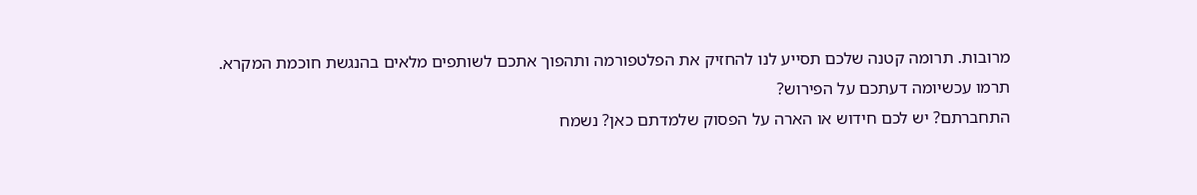מרובות. תרומה קטנה שלכם תסייע לנו להחזיק את הפלטפורמה ותהפוך אתכם לשותפים מלאים בהנגשת חוכמת המקרא.
תרמו עכשיומה דעתכם על הפירוש?
התחברתם? יש לכם חידוש או הארה על הפסוק שלמדתם כאן? נשמח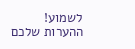לשמוע!
ההערות שלכם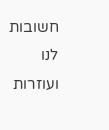חשובות לנו ועוזרות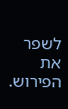לשפר את הפירוש.